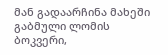მან გადაარჩინა მახეში გაბმული ლომის ბოკვერი,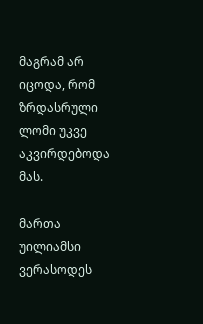მაგრამ არ იცოდა, რომ ზრდასრული ლომი უკვე აკვირდებოდა მას.

მართა უილიამსი ვერასოდეს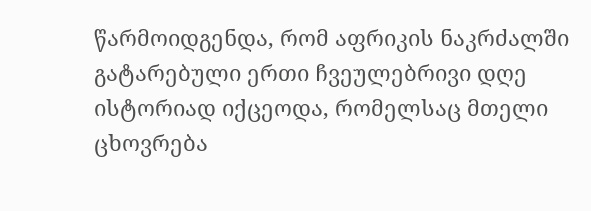წარმოიდგენდა, რომ აფრიკის ნაკრძალში გატარებული ერთი ჩვეულებრივი დღე ისტორიად იქცეოდა, რომელსაც მთელი ცხოვრება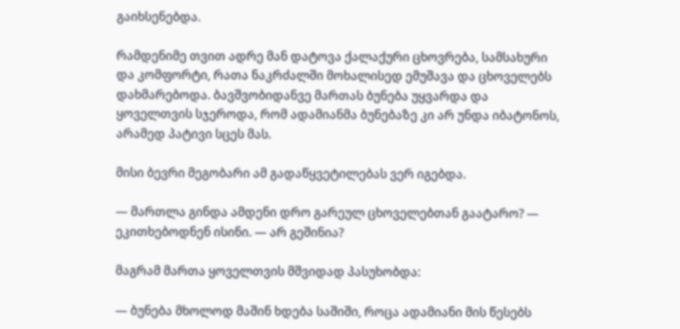გაიხსენებდა.

რამდენიმე თვით ადრე მან დატოვა ქალაქური ცხოვრება, სამსახური და კომფორტი, რათა ნაკრძალში მოხალისედ ემუშავა და ცხოველებს დახმარებოდა. ბავშვობიდანვე მართას ბუნება უყვარდა და ყოველთვის სჯეროდა, რომ ადამიანმა ბუნებაზე კი არ უნდა იბატონოს, არამედ პატივი სცეს მას.

მისი ბევრი მეგობარი ამ გადაწყვეტილებას ვერ იგებდა.

— მართლა გინდა ამდენი დრო გარეულ ცხოველებთან გაატარო? — ეკითხებოდნენ ისინი. — არ გეშინია?

მაგრამ მართა ყოველთვის მშვიდად პასუხობდა:

— ბუნება მხოლოდ მაშინ ხდება საშიში, როცა ადამიანი მის წესებს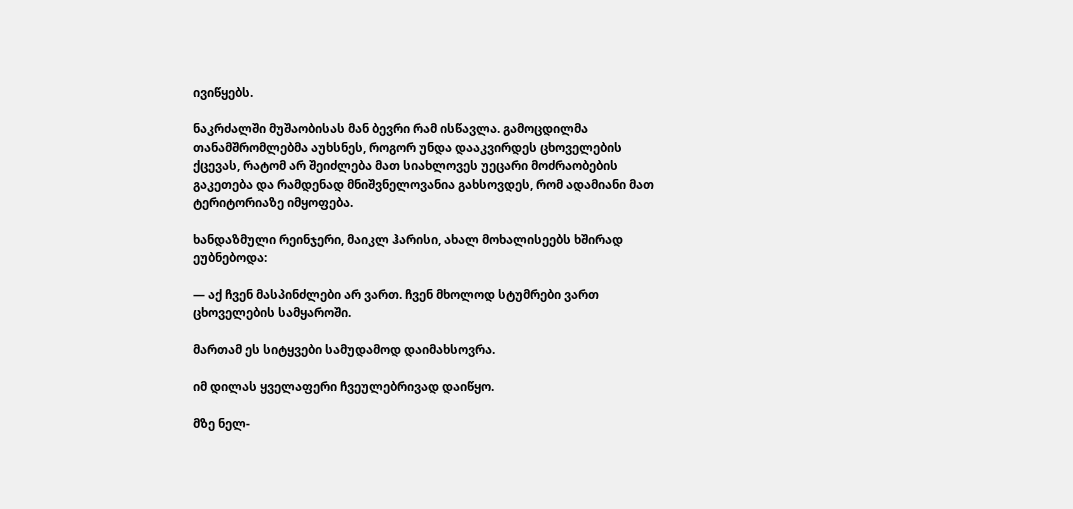ივიწყებს.

ნაკრძალში მუშაობისას მან ბევრი რამ ისწავლა. გამოცდილმა თანამშრომლებმა აუხსნეს, როგორ უნდა დააკვირდეს ცხოველების ქცევას, რატომ არ შეიძლება მათ სიახლოვეს უეცარი მოძრაობების გაკეთება და რამდენად მნიშვნელოვანია გახსოვდეს, რომ ადამიანი მათ ტერიტორიაზე იმყოფება.

ხანდაზმული რეინჯერი, მაიკლ ჰარისი, ახალ მოხალისეებს ხშირად ეუბნებოდა:

— აქ ჩვენ მასპინძლები არ ვართ. ჩვენ მხოლოდ სტუმრები ვართ ცხოველების სამყაროში.

მართამ ეს სიტყვები სამუდამოდ დაიმახსოვრა.

იმ დილას ყველაფერი ჩვეულებრივად დაიწყო.

მზე ნელ-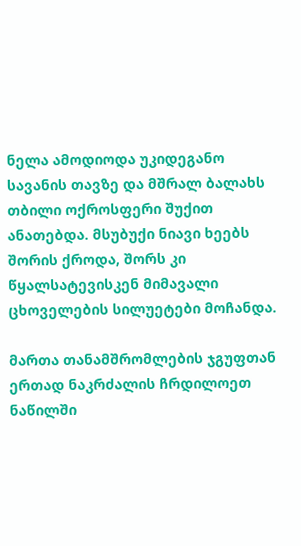ნელა ამოდიოდა უკიდეგანო სავანის თავზე და მშრალ ბალახს თბილი ოქროსფერი შუქით ანათებდა. მსუბუქი ნიავი ხეებს შორის ქროდა, შორს კი წყალსატევისკენ მიმავალი ცხოველების სილუეტები მოჩანდა.

მართა თანამშრომლების ჯგუფთან ერთად ნაკრძალის ჩრდილოეთ ნაწილში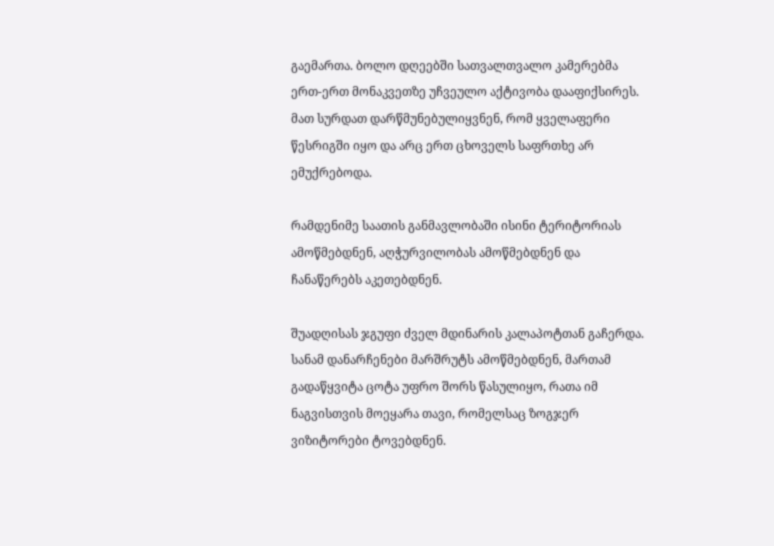გაემართა. ბოლო დღეებში სათვალთვალო კამერებმა ერთ-ერთ მონაკვეთზე უჩვეულო აქტივობა დააფიქსირეს. მათ სურდათ დარწმუნებულიყვნენ, რომ ყველაფერი წესრიგში იყო და არც ერთ ცხოველს საფრთხე არ ემუქრებოდა.

რამდენიმე საათის განმავლობაში ისინი ტერიტორიას ამოწმებდნენ, აღჭურვილობას ამოწმებდნენ და ჩანაწერებს აკეთებდნენ.

შუადღისას ჯგუფი ძველ მდინარის კალაპოტთან გაჩერდა. სანამ დანარჩენები მარშრუტს ამოწმებდნენ, მართამ გადაწყვიტა ცოტა უფრო შორს წასულიყო, რათა იმ ნაგვისთვის მოეყარა თავი, რომელსაც ზოგჯერ ვიზიტორები ტოვებდნენ.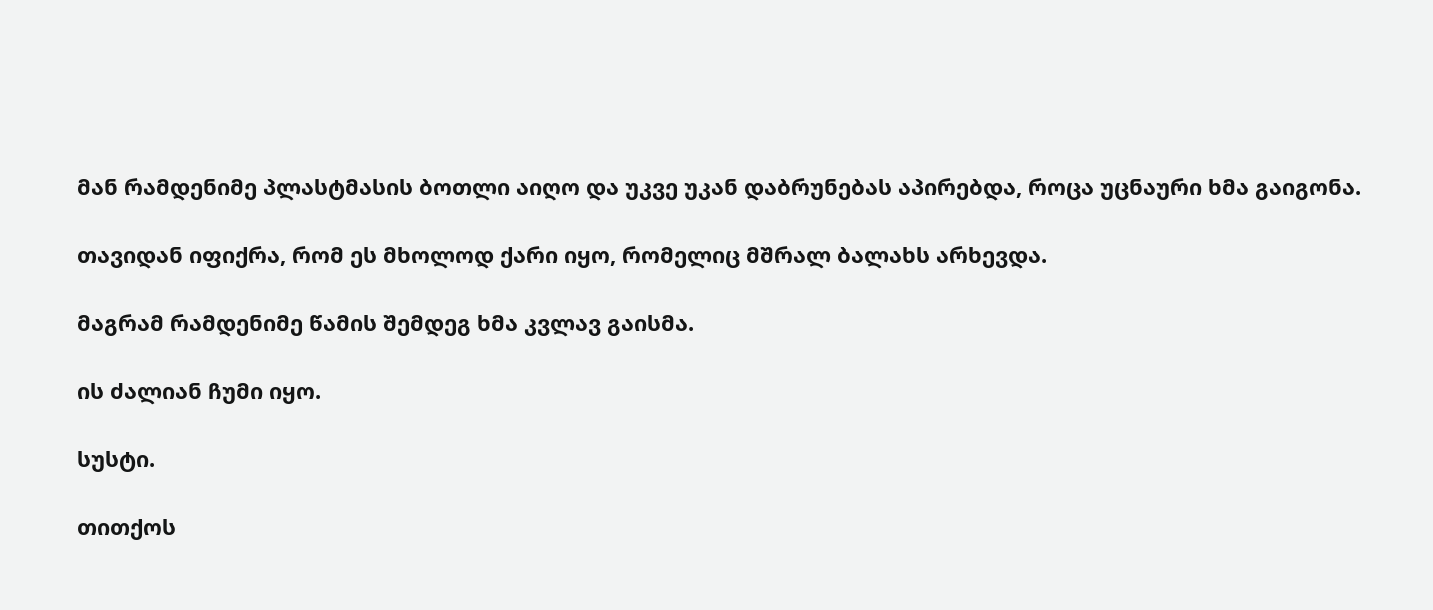მან რამდენიმე პლასტმასის ბოთლი აიღო და უკვე უკან დაბრუნებას აპირებდა, როცა უცნაური ხმა გაიგონა.

თავიდან იფიქრა, რომ ეს მხოლოდ ქარი იყო, რომელიც მშრალ ბალახს არხევდა.

მაგრამ რამდენიმე წამის შემდეგ ხმა კვლავ გაისმა.

ის ძალიან ჩუმი იყო.

სუსტი.

თითქოს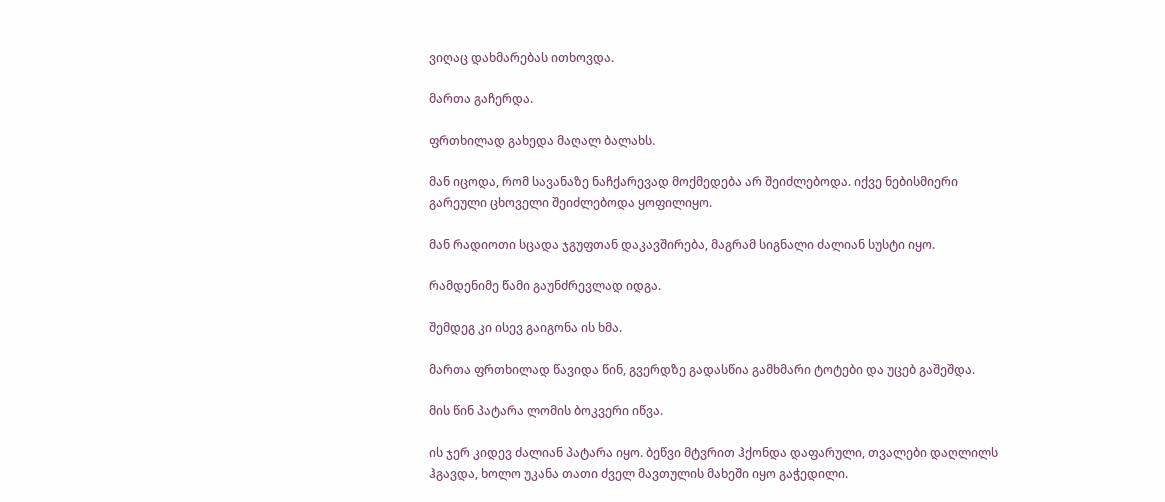ვიღაც დახმარებას ითხოვდა.

მართა გაჩერდა.

ფრთხილად გახედა მაღალ ბალახს.

მან იცოდა, რომ სავანაზე ნაჩქარევად მოქმედება არ შეიძლებოდა. იქვე ნებისმიერი გარეული ცხოველი შეიძლებოდა ყოფილიყო.

მან რადიოთი სცადა ჯგუფთან დაკავშირება, მაგრამ სიგნალი ძალიან სუსტი იყო.

რამდენიმე წამი გაუნძრევლად იდგა.

შემდეგ კი ისევ გაიგონა ის ხმა.

მართა ფრთხილად წავიდა წინ, გვერდზე გადასწია გამხმარი ტოტები და უცებ გაშეშდა.

მის წინ პატარა ლომის ბოკვერი იწვა.

ის ჯერ კიდევ ძალიან პატარა იყო. ბეწვი მტვრით ჰქონდა დაფარული, თვალები დაღლილს ჰგავდა, ხოლო უკანა თათი ძველ მავთულის მახეში იყო გაჭედილი.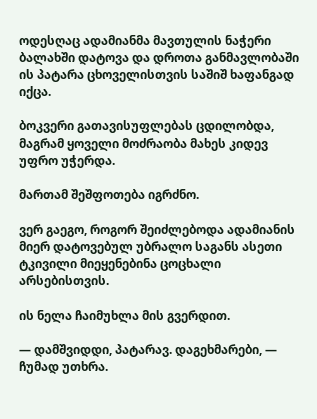ოდესღაც ადამიანმა მავთულის ნაჭერი ბალახში დატოვა და დროთა განმავლობაში ის პატარა ცხოველისთვის საშიშ ხაფანგად იქცა.

ბოკვერი გათავისუფლებას ცდილობდა, მაგრამ ყოველი მოძრაობა მახეს კიდევ უფრო უჭერდა.

მართამ შეშფოთება იგრძნო.

ვერ გაეგო, როგორ შეიძლებოდა ადამიანის მიერ დატოვებულ უბრალო საგანს ასეთი ტკივილი მიეყენებინა ცოცხალი არსებისთვის.

ის ნელა ჩაიმუხლა მის გვერდით.

— დამშვიდდი, პატარავ. დაგეხმარები, — ჩუმად უთხრა.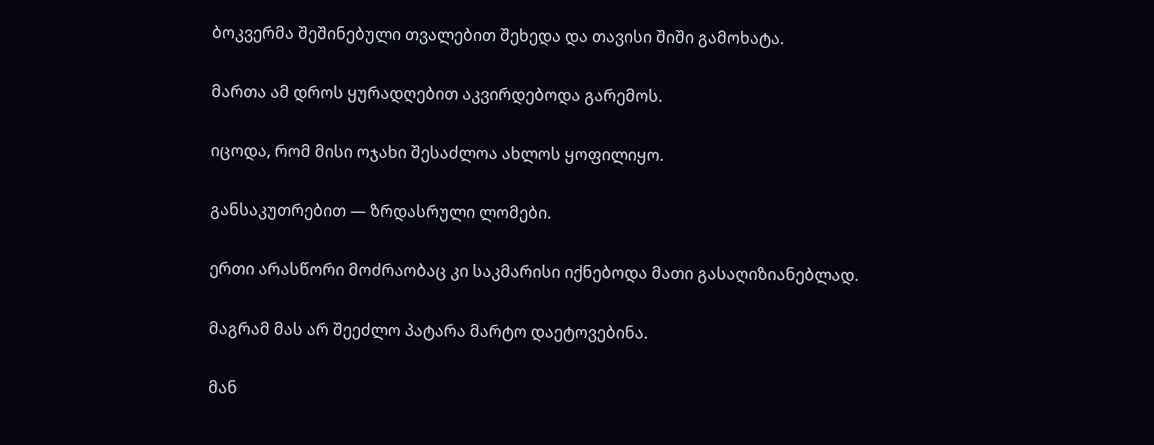ბოკვერმა შეშინებული თვალებით შეხედა და თავისი შიში გამოხატა.

მართა ამ დროს ყურადღებით აკვირდებოდა გარემოს.

იცოდა, რომ მისი ოჯახი შესაძლოა ახლოს ყოფილიყო.

განსაკუთრებით — ზრდასრული ლომები.

ერთი არასწორი მოძრაობაც კი საკმარისი იქნებოდა მათი გასაღიზიანებლად.

მაგრამ მას არ შეეძლო პატარა მარტო დაეტოვებინა.

მან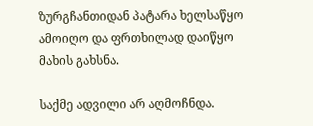ზურგჩანთიდან პატარა ხელსაწყო ამოიღო და ფრთხილად დაიწყო მახის გახსნა.

საქმე ადვილი არ აღმოჩნდა.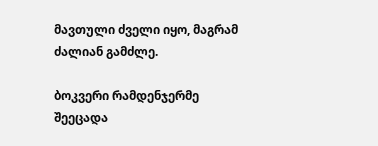მავთული ძველი იყო, მაგრამ ძალიან გამძლე.

ბოკვერი რამდენჯერმე შეეცადა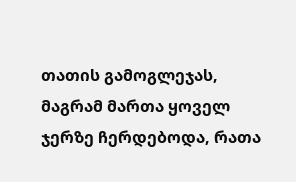თათის გამოგლეჯას, მაგრამ მართა ყოველ ჯერზე ჩერდებოდა, რათა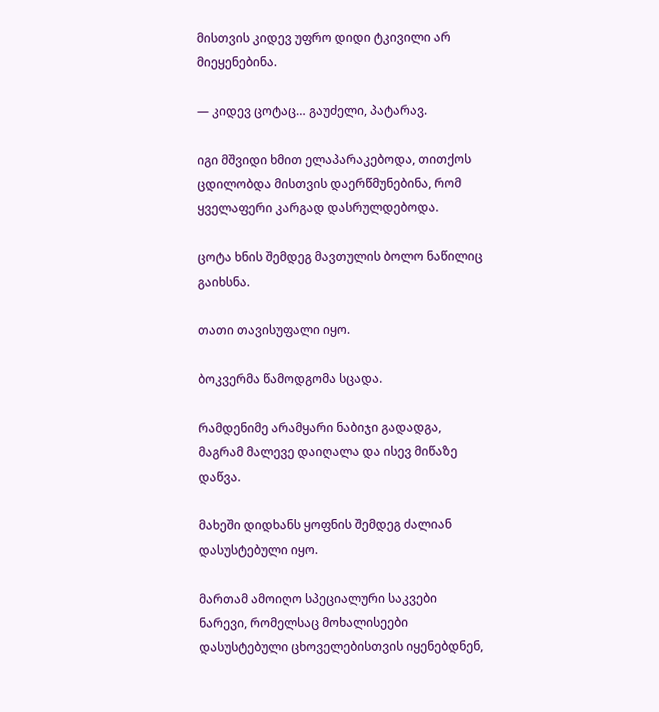მისთვის კიდევ უფრო დიდი ტკივილი არ მიეყენებინა.

— კიდევ ცოტაც… გაუძელი, პატარავ.

იგი მშვიდი ხმით ელაპარაკებოდა, თითქოს ცდილობდა მისთვის დაერწმუნებინა, რომ ყველაფერი კარგად დასრულდებოდა.

ცოტა ხნის შემდეგ მავთულის ბოლო ნაწილიც გაიხსნა.

თათი თავისუფალი იყო.

ბოკვერმა წამოდგომა სცადა.

რამდენიმე არამყარი ნაბიჯი გადადგა, მაგრამ მალევე დაიღალა და ისევ მიწაზე დაწვა.

მახეში დიდხანს ყოფნის შემდეგ ძალიან დასუსტებული იყო.

მართამ ამოიღო სპეციალური საკვები ნარევი, რომელსაც მოხალისეები დასუსტებული ცხოველებისთვის იყენებდნენ,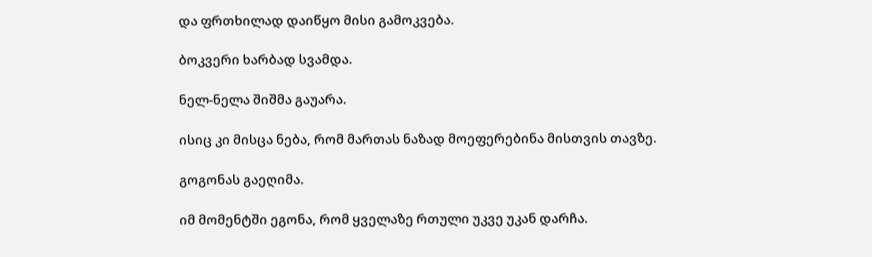და ფრთხილად დაიწყო მისი გამოკვება.

ბოკვერი ხარბად სვამდა.

ნელ-ნელა შიშმა გაუარა.

ისიც კი მისცა ნება, რომ მართას ნაზად მოეფერებინა მისთვის თავზე.

გოგონას გაეღიმა.

იმ მომენტში ეგონა, რომ ყველაზე რთული უკვე უკან დარჩა.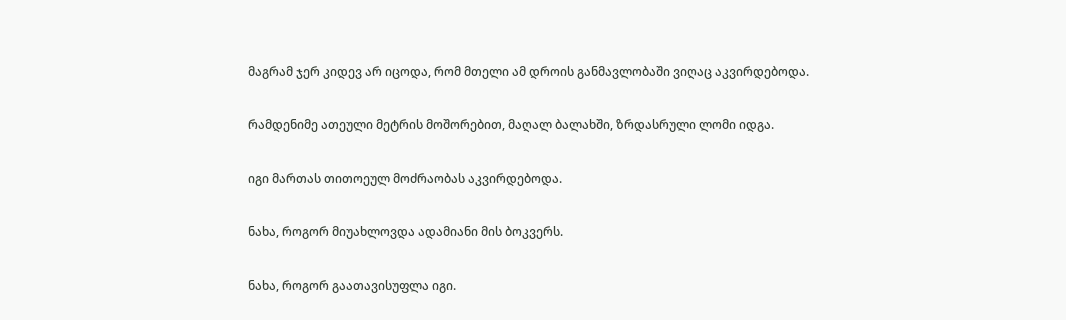მაგრამ ჯერ კიდევ არ იცოდა, რომ მთელი ამ დროის განმავლობაში ვიღაც აკვირდებოდა.

რამდენიმე ათეული მეტრის მოშორებით, მაღალ ბალახში, ზრდასრული ლომი იდგა.

იგი მართას თითოეულ მოძრაობას აკვირდებოდა.

ნახა, როგორ მიუახლოვდა ადამიანი მის ბოკვერს.

ნახა, როგორ გაათავისუფლა იგი.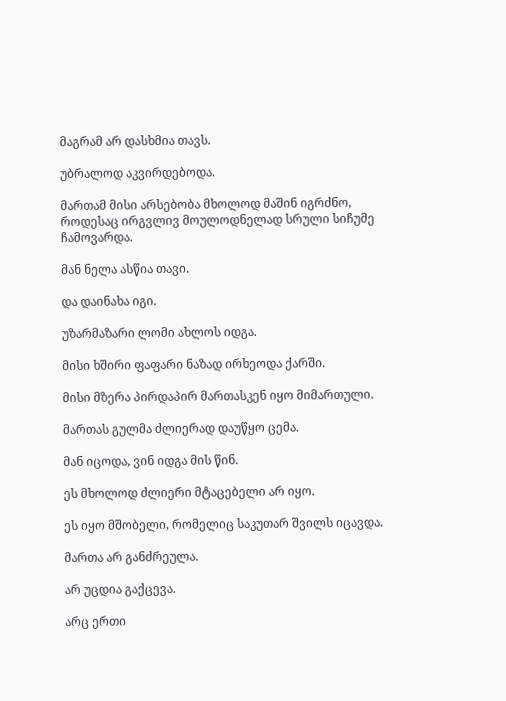მაგრამ არ დასხმია თავს.

უბრალოდ აკვირდებოდა.

მართამ მისი არსებობა მხოლოდ მაშინ იგრძნო, როდესაც ირგვლივ მოულოდნელად სრული სიჩუმე ჩამოვარდა.

მან ნელა ასწია თავი.

და დაინახა იგი.

უზარმაზარი ლომი ახლოს იდგა.

მისი ხშირი ფაფარი ნაზად ირხეოდა ქარში.

მისი მზერა პირდაპირ მართასკენ იყო მიმართული.

მართას გულმა ძლიერად დაუწყო ცემა.

მან იცოდა, ვინ იდგა მის წინ.

ეს მხოლოდ ძლიერი მტაცებელი არ იყო.

ეს იყო მშობელი, რომელიც საკუთარ შვილს იცავდა.

მართა არ განძრეულა.

არ უცდია გაქცევა.

არც ერთი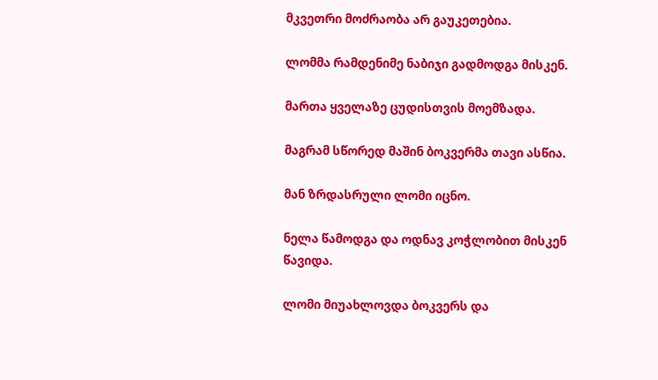მკვეთრი მოძრაობა არ გაუკეთებია.

ლომმა რამდენიმე ნაბიჯი გადმოდგა მისკენ.

მართა ყველაზე ცუდისთვის მოემზადა.

მაგრამ სწორედ მაშინ ბოკვერმა თავი ასწია.

მან ზრდასრული ლომი იცნო.

ნელა წამოდგა და ოდნავ კოჭლობით მისკენ წავიდა.

ლომი მიუახლოვდა ბოკვერს და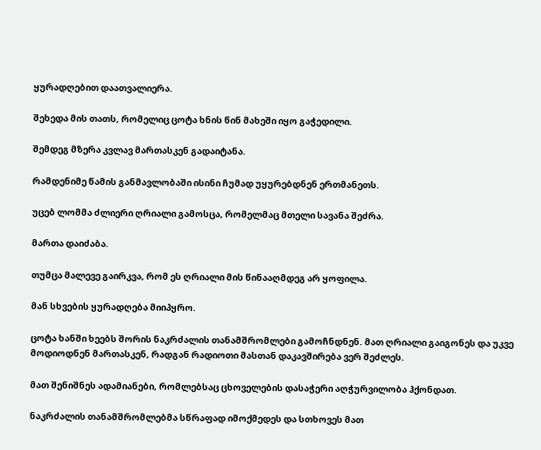ყურადღებით დაათვალიერა.

შეხედა მის თათს, რომელიც ცოტა ხნის წინ მახეში იყო გაჭედილი.

შემდეგ მზერა კვლავ მართასკენ გადაიტანა.

რამდენიმე წამის განმავლობაში ისინი ჩუმად უყურებდნენ ერთმანეთს.

უცებ ლომმა ძლიერი ღრიალი გამოსცა, რომელმაც მთელი სავანა შეძრა.

მართა დაიძაბა.

თუმცა მალევე გაირკვა, რომ ეს ღრიალი მის წინააღმდეგ არ ყოფილა.

მან სხვების ყურადღება მიიპყრო.

ცოტა ხანში ხეებს შორის ნაკრძალის თანამშრომლები გამოჩნდნენ. მათ ღრიალი გაიგონეს და უკვე მოდიოდნენ მართასკენ, რადგან რადიოთი მასთან დაკავშირება ვერ შეძლეს.

მათ შენიშნეს ადამიანები, რომლებსაც ცხოველების დასაჭერი აღჭურვილობა ჰქონდათ.

ნაკრძალის თანამშრომლებმა სწრაფად იმოქმედეს და სთხოვეს მათ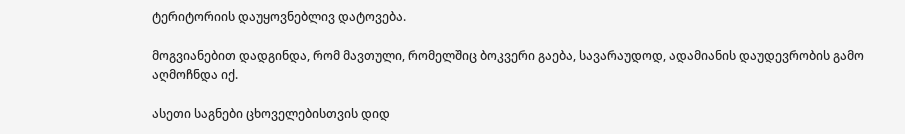ტერიტორიის დაუყოვნებლივ დატოვება.

მოგვიანებით დადგინდა, რომ მავთული, რომელშიც ბოკვერი გაება, სავარაუდოდ, ადამიანის დაუდევრობის გამო აღმოჩნდა იქ.

ასეთი საგნები ცხოველებისთვის დიდ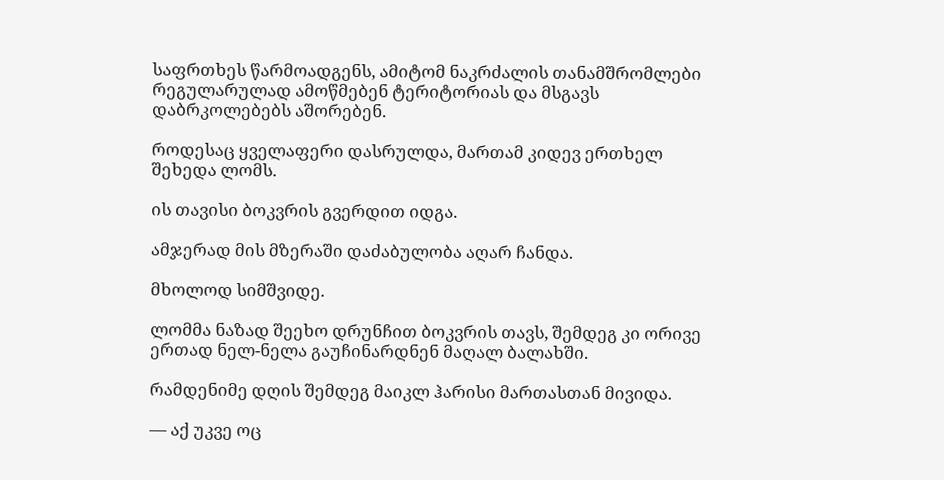საფრთხეს წარმოადგენს, ამიტომ ნაკრძალის თანამშრომლები რეგულარულად ამოწმებენ ტერიტორიას და მსგავს დაბრკოლებებს აშორებენ.

როდესაც ყველაფერი დასრულდა, მართამ კიდევ ერთხელ შეხედა ლომს.

ის თავისი ბოკვრის გვერდით იდგა.

ამჯერად მის მზერაში დაძაბულობა აღარ ჩანდა.

მხოლოდ სიმშვიდე.

ლომმა ნაზად შეეხო დრუნჩით ბოკვრის თავს, შემდეგ კი ორივე ერთად ნელ-ნელა გაუჩინარდნენ მაღალ ბალახში.

რამდენიმე დღის შემდეგ მაიკლ ჰარისი მართასთან მივიდა.

— აქ უკვე ოც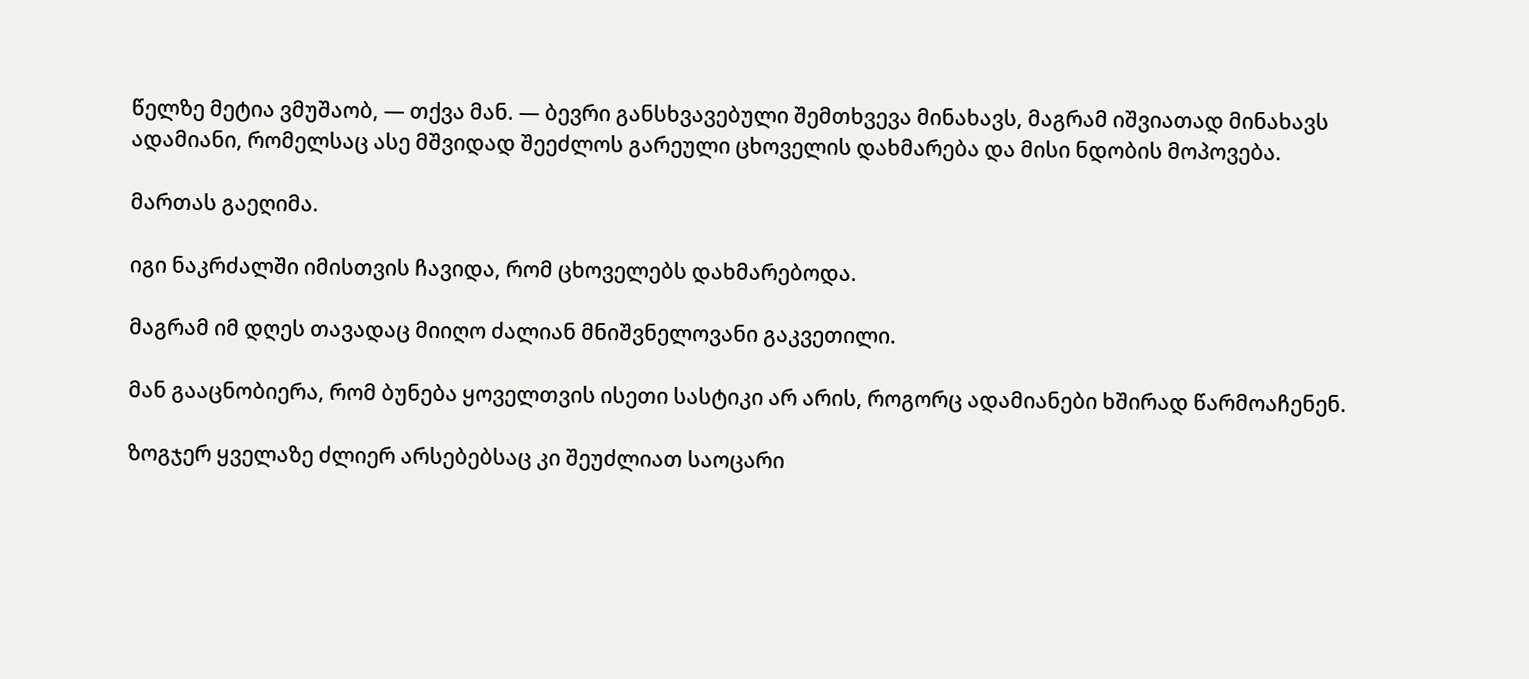წელზე მეტია ვმუშაობ, — თქვა მან. — ბევრი განსხვავებული შემთხვევა მინახავს, მაგრამ იშვიათად მინახავს ადამიანი, რომელსაც ასე მშვიდად შეეძლოს გარეული ცხოველის დახმარება და მისი ნდობის მოპოვება.

მართას გაეღიმა.

იგი ნაკრძალში იმისთვის ჩავიდა, რომ ცხოველებს დახმარებოდა.

მაგრამ იმ დღეს თავადაც მიიღო ძალიან მნიშვნელოვანი გაკვეთილი.

მან გააცნობიერა, რომ ბუნება ყოველთვის ისეთი სასტიკი არ არის, როგორც ადამიანები ხშირად წარმოაჩენენ.

ზოგჯერ ყველაზე ძლიერ არსებებსაც კი შეუძლიათ საოცარი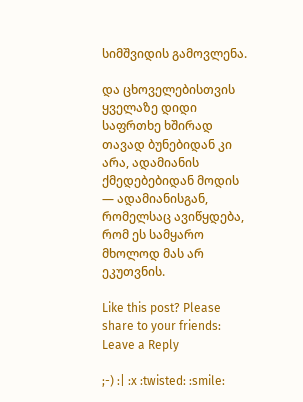სიმშვიდის გამოვლენა.

და ცხოველებისთვის ყველაზე დიდი საფრთხე ხშირად თავად ბუნებიდან კი არა, ადამიანის ქმედებებიდან მოდის — ადამიანისგან, რომელსაც ავიწყდება, რომ ეს სამყარო მხოლოდ მას არ ეკუთვნის.

Like this post? Please share to your friends:
Leave a Reply

;-) :| :x :twisted: :smile: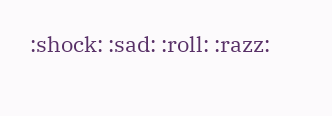:shock: :sad: :roll: :razz: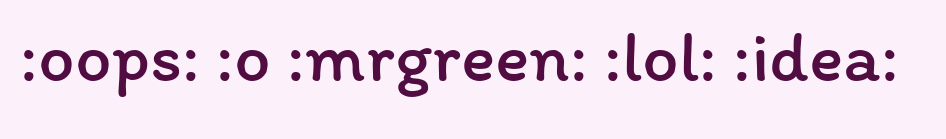:oops: :o :mrgreen: :lol: :idea: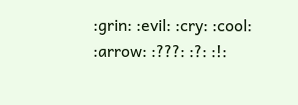:grin: :evil: :cry: :cool: :arrow: :???: :?: :!: